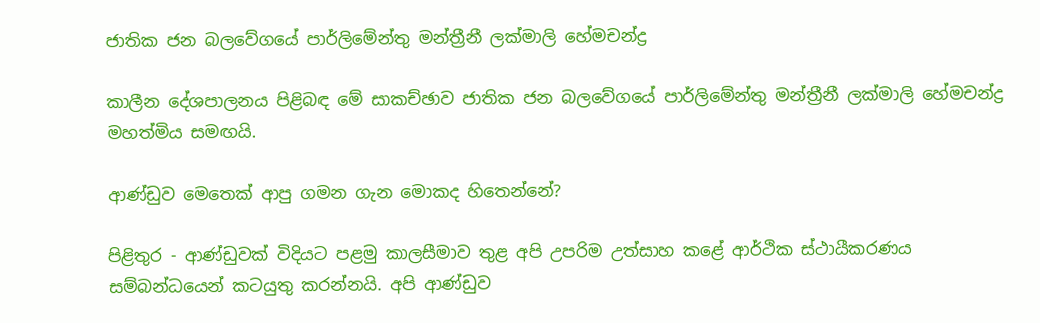ජාතික ජන බලවේගයේ පාර්ලිමේන්තු මන්ත්‍රීනී ලක්මාලි හේමචන්ද්‍ර

කාලීන දේශපාලනය පිළිබඳ මේ සාකච්ඡාව ජාතික ජන බලවේගයේ පාර්ලිමේන්තු මන්ත්‍රීනී ලක්මාලි හේමචන්ද්‍ර මහත්මිය සමඟයි.

ආණ්ඩුව මෙතෙක් ආපු ගමන ගැන මොකද හිතෙන්නේ?

පිළිතුර - ආණ්ඩුවක් විදියට පළමු කාලසීමාව තුළ අපි උපරිම උත්සාහ කළේ ආර්ථික ස්ථායීකරණය සම්බන්ධයෙන් කටයුතු කරන්නයි. අපි ආණ්ඩුව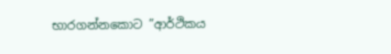භාරගන්නකොට ”ආර්ථිකය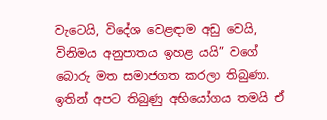වැටෙයි, විදේශ වෙළඳාම අඩු වෙයි, විනිමය අනුපාතය ඉහළ යයි” වගේ බොරු මත සමාජගත කරලා තිබුණා. ඉතින් අපට තිබුණු අභියෝගය තමයි ඒ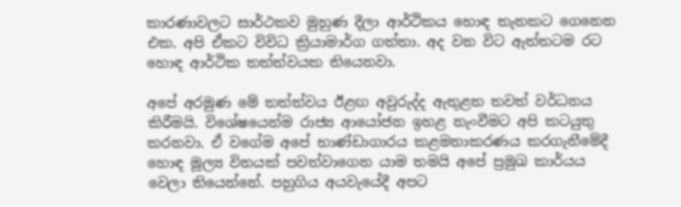කාරණාවලට සාර්ථකව මුහුණ දීලා ආර්ථිකය හොඳ තැනකට ගෙනෙන එක. අපි ඒකට විවිධ ක්‍රියාමාර්ග ගත්තා. අද වන විට ඇත්තටම රට හොඳ ආර්ථික තත්ත්වයක තියෙනවා.

අපේ අරමුණ මේ තත්ත්වය ඊළඟ අවුරුද්ද ඇතුළත තවත් වර්ධනය කිරීමයි. විශේෂයෙන්ම රාජ්‍ය ආයෝජන ඉහළ නැංවීමට අපි කටයුතු කරනවා. ඒ වගේම අපේ භාණ්ඩාගාරය කළමනාකරණය කරගැනීමේදී හොඳ මූල්‍ය විනයක් පවත්වාගෙන යාම තමයි අපේ ප්‍රමුඛ කාර්යය වෙලා තියෙන්නේ. පහුගිය අයවැයේදී අපට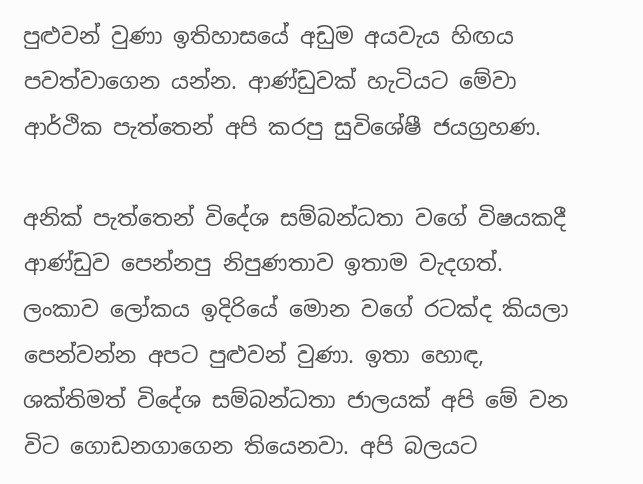පුළුවන් වුණා ඉතිහාසයේ අඩුම අයවැය හිඟය පවත්වාගෙන යන්න. ආණ්ඩුවක් හැටියට මේවා ආර්ථික පැත්තෙන් අපි කරපු සුවිශේෂී ජයග්‍රහණ.

අනික් පැත්තෙන් විදේශ සම්බන්ධතා වගේ විෂයකදී ආණ්ඩුව පෙන්නපු නිපුණතාව ඉතාම වැදගත්. ලංකාව ලෝකය ඉදිරියේ මොන වගේ රටක්ද කියලා පෙන්වන්න අපට පුළුවන් වුණා. ඉතා හොඳ, ශක්තිමත් විදේශ සම්බන්ධතා ජාලයක් අපි මේ වන විට ගොඩනගාගෙන තියෙනවා. අපි බලයට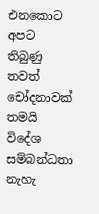එනකොට අපට තිබුණු තවත් චෝදනාවක් තමයි විදේශ සම්බන්ධතා නැහැ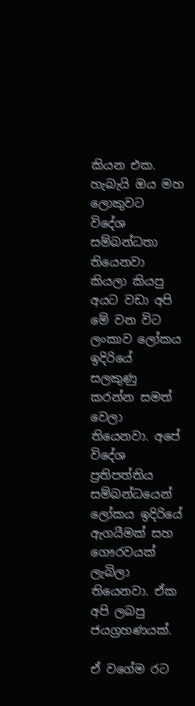කියන එක. හැබැයි ඔය මහ ලොකුවට විදේශ සම්බන්ධතා තියෙනවා කියලා කියපු අයට වඩා අපි මේ වන විට ලංකාව ලෝකය ඉදිරියේ සලකුණු කරන්න සමත් වෙලා තියෙනවා. අපේ විදේශ ප්‍රතිපත්තිය සම්බන්ධයෙන් ලෝකය ඉදිරියේ ඇගයීමක් සහ ගෞරවයක් ලැබිලා තියෙනවා. ඒක අපි ලබපු ජයග්‍රහණයක්.

ඒ වගේම රට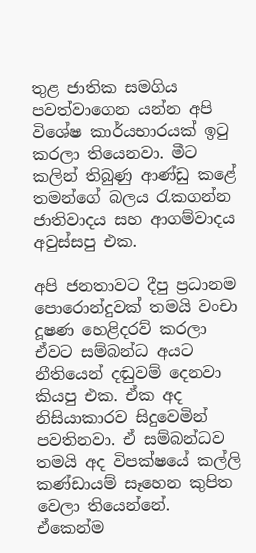තුළ ජාතික සමගිය පවත්වාගෙන යන්න අපි විශේෂ කාර්යභාරයක් ඉටු කරලා තියෙනවා. මීට කලින් තිබුණු ආණ්ඩු කළේ තමන්ගේ බලය රැකගන්න ජාතිවාදය සහ ආගම්වාදය අවුස්සපු එක.

අපි ජනතාවට දීපු ප්‍රධානම පොරොන්දුවක් තමයි වංචා දූෂණ හෙළිදරව් කරලා ඒවට සම්බන්ධ අයට නීතියෙන් දඬුවම් දෙනවා කියපු එක. ඒක අද නිසියාකාරව සිදුවෙමින් පවතිනවා. ඒ සම්බන්ධව තමයි අද විපක්ෂයේ කල්ලි කණ්ඩායම් සෑහෙන කුපිත වෙලා තියෙන්නේ. ඒකෙන්ම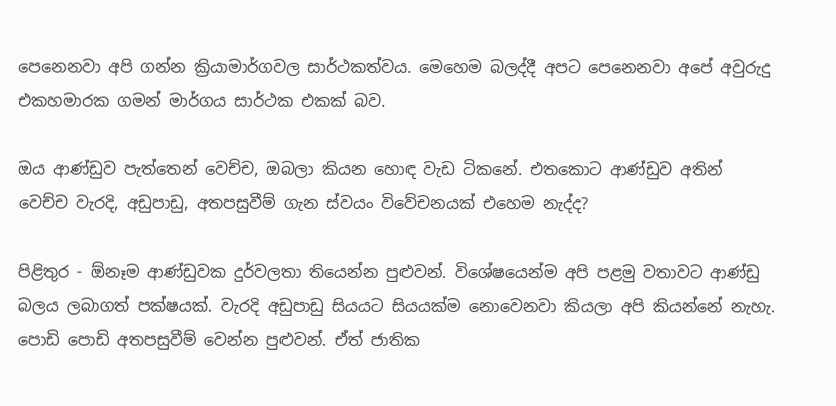පෙනෙනවා අපි ගන්න ක්‍රියාමාර්ගවල සාර්ථකත්වය. මෙහෙම බලද්දී අපට පෙනෙනවා අපේ අවුරුදු එකහමාරක ගමන් මාර්ගය සාර්ථක එකක් බව.

ඔය ආණ්ඩුව පැත්තෙන් වෙච්ච, ඔබලා කියන හොඳ වැඩ ටිකනේ. එතකොට ආණ්ඩුව අතින් වෙච්ච වැරදි, අඩුපාඩු, අතපසුවීම් ගැන ස්වයං විවේචනයක් එහෙම නැද්ද?

පිළිතුර - ඕනෑම ආණ්ඩුවක දුර්වලතා තියෙන්න පුළුවන්. විශේෂයෙන්ම අපි පළමු වතාවට ආණ්ඩු බලය ලබාගත් පක්ෂයක්. වැරදි අඩුපාඩු සියයට සියයක්ම නොවෙනවා කියලා අපි කියන්නේ නැහැ. පොඩි පොඩි අතපසුවීම් වෙන්න පුළුවන්. ඒත් ජාතික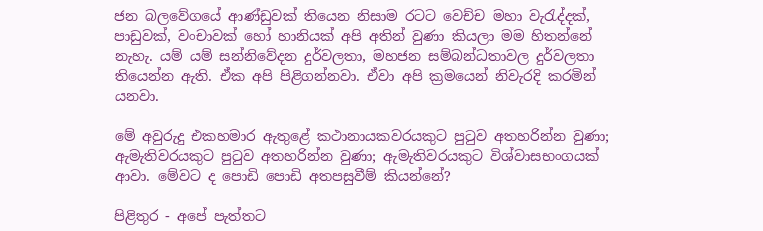ජන බලවේගයේ ආණ්ඩුවක් තියෙන නිසාම රටට වෙච්ච මහා වැරැද්දක්, පාඩුවක්, වංචාවක් හෝ හානියක් අපි අතින් වුණා කියලා මම හිතන්නේ නැහැ. යම් යම් සන්නිවේදන දුර්වලතා, මහජන සම්බන්ධතාවල දුර්වලතා තියෙන්න ඇති. ඒක අපි පිළිගන්නවා. ඒවා අපි ක්‍රමයෙන් නිවැරදි කරමින් යනවා.

මේ අවුරුදු එකහමාර ඇතුළේ කථානායකවරයකුට පුටුව අතහරින්න වුණා; ඇමැතිවරයකුට පුටුව අතහරින්න වුණා; ඇමැතිවරයකුට විශ්වාසභංගයක් ආවා. මේවට ද පොඩි පොඩි අතපසුවීම් කියන්නේ?

පිළිතුර - අපේ පැත්තට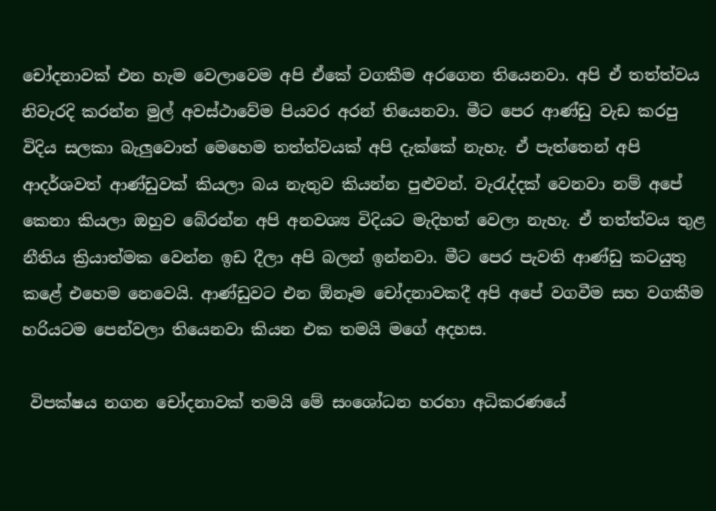චෝදනාවක් එන හැම වෙලාවෙම අපි ඒකේ වගකීම අරගෙන තියෙනවා. අපි ඒ තත්ත්වය නිවැරදි කරන්න මුල් අවස්ථාවේම පියවර අරන් තියෙනවා. මීට පෙර ආණ්ඩු වැඩ කරපු විදිය සලකා බැලු‍වොත් මෙහෙම තත්ත්වයක් අපි දැක්කේ නැහැ. ඒ පැත්තෙන් අපි ආදර්ශවත් ආණ්ඩුවක් කියලා බය නැතුව කියන්න පුළුවන්. වැරැද්දක් වෙනවා නම් අපේ කෙනා කියලා ඔහුව බේරන්න අපි අනවශ්‍ය විදියට මැදිහත් වෙලා නැහැ. ඒ තත්ත්වය තුළ නීතිය ක්‍රියාත්මක වෙන්න ඉඩ දීලා අපි බලන් ඉන්නවා. මීට පෙර පැවති ආණ්ඩු කටයුතු කළේ එහෙම නෙවෙයි. ආණ්ඩුවට එන ඕනෑම චෝදනාවකදී අපි අපේ වගවීම සහ වගකීම හරියටම පෙන්වලා තියෙනවා කියන එක තමයි මගේ අදහස.

 විපක්ෂය නගන චෝදනාවක් තමයි මේ සංශෝධන හරහා අධිකරණයේ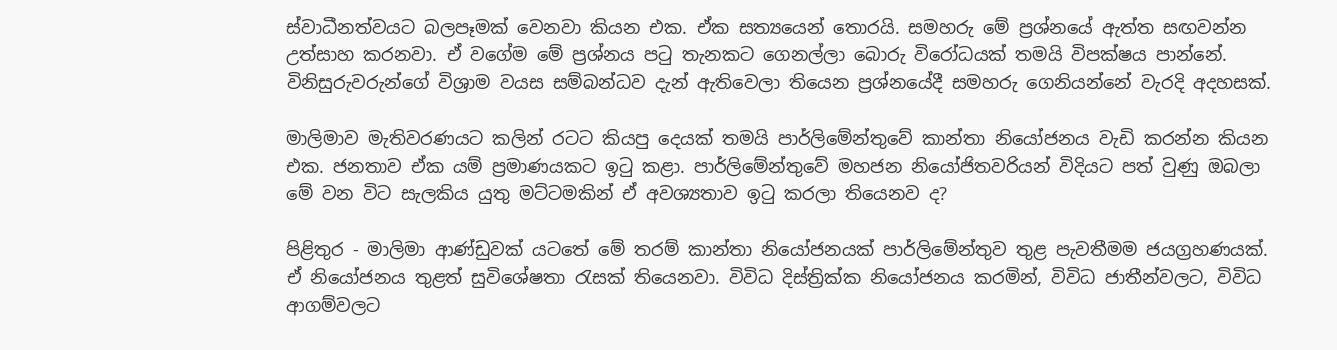ස්වාධීනත්වයට බලපෑමක් වෙනවා කියන එක. ඒක සත්‍යයෙන් තොරයි. සමහරු මේ ප්‍රශ්නයේ ඇත්ත සඟවන්න උත්සාහ කරනවා. ඒ වගේම මේ ප්‍රශ්නය පටු තැනකට ගෙනල්ලා බොරු විරෝධයක් තමයි විපක්ෂය පාන්නේ. විනිසුරුවරුන්ගේ විශ්‍රාම වයස සම්බන්ධව දැන් ඇතිවෙලා තියෙන ප්‍රශ්නයේදී සමහරු ගෙනියන්නේ වැරදි අදහසක්.

මාලිමාව මැතිවරණයට කලින් රටට කියපු දෙයක් තමයි පාර්ලිමේන්තුවේ කාන්තා නියෝජනය වැඩි කරන්න කියන එක. ජනතාව ඒක යම් ප්‍රමාණයකට ඉටු කළා. පාර්ලිමේන්තුවේ මහජන නියෝජිතවරියන් විදියට පත් වුණු ඔබලා මේ වන විට සැලකිය යුතු මට්ටමකින් ඒ අවශ්‍යතාව ඉටු කරලා තියෙනව ද?

පිළිතුර - මාලිමා ආණ්ඩුවක් යටතේ මේ තරම් කාන්තා නියෝජනයක් පාර්ලිමේන්තුව තුළ පැවතීමම ජයග්‍රහණයක්. ඒ නියෝජනය තුළත් සුවිශේෂතා රැසක් තියෙනවා. විවිධ දිස්ත්‍රික්ක නියෝජනය කරමින්, විවිධ ජාතීන්වලට, විවිධ ආගම්වලට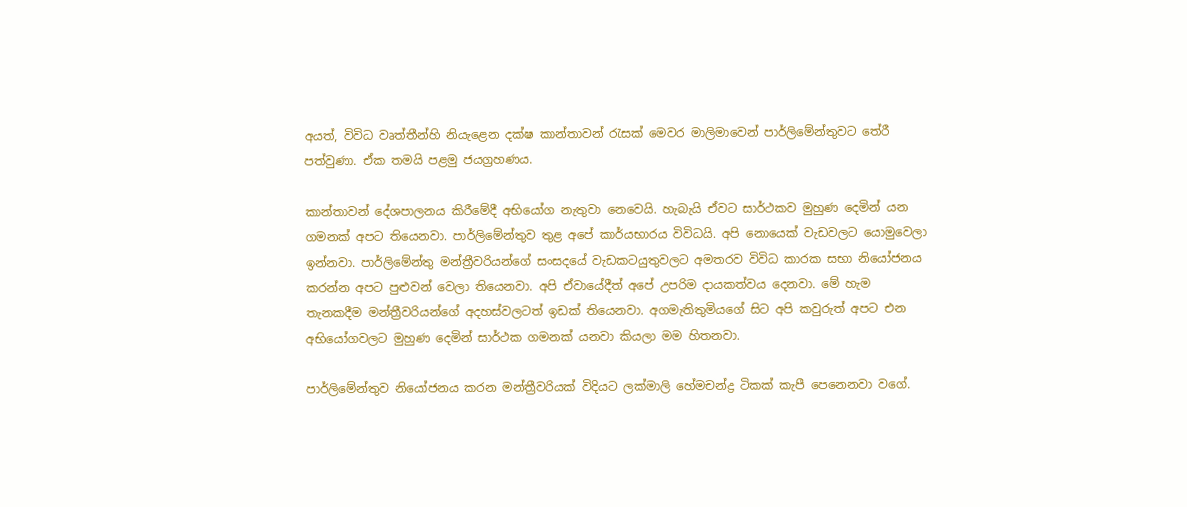අයත්, විවිධ වෘත්තීන්හි නියැළෙන දක්ෂ කාන්තාවන් රැසක් මෙවර මාලිමාවෙන් පාර්ලිමේන්තුවට තේරී පත්වුණා. ඒක තමයි පළමු ජයග්‍රහණය.

කාන්තාවන් දේශපාලනය කිරීමේදී අභියෝග නැතුවා නෙවෙයි. හැබැයි ඒවට සාර්ථකව මුහුණ දෙමින් යන ගමනක් අපට තියෙනවා. පාර්ලිමේන්තුව තුළ අපේ කාර්යභාරය විවිධයි. අපි නොයෙක් වැඩවලට යොමුවෙලා ඉන්නවා. පාර්ලිමේන්තු මන්ත්‍රීවරියන්ගේ සංසදයේ වැඩකටයුතුවලට අමතරව විවිධ කාරක සභා නියෝජනය කරන්න අපට පුළුවන් වෙලා තියෙනවා. අපි ඒවායේදීත් අපේ උපරිම දායකත්වය දෙනවා. මේ හැම තැනකදීම මන්ත්‍රීවරියන්ගේ අදහස්වලටත් ඉඩක් තියෙනවා. අගමැතිතුමියගේ සිට අපි කවුරුත් අපට එන අභියෝගවලට මුහුණ දෙමින් සාර්ථක ගමනක් යනවා කියලා මම හිතනවා.

පාර්ලිමේන්තුව නියෝජනය කරන මන්ත්‍රීවරියක් විදියට ලක්මාලි හේමචන්ද්‍ර ටිකක් කැපී පෙනෙනවා වගේ.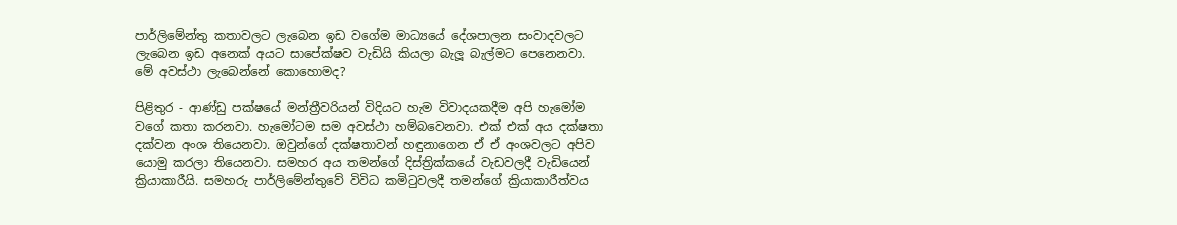පාර්ලිමේන්තු කතාවලට ලැබෙන ඉඩ වගේම මාධ්‍යයේ දේශපාලන සංවාදවලට ලැබෙන ඉඩ අනෙක් අයට සාපේක්ෂව වැඩියි කියලා බැලූ බැල්මට පෙනෙනවා. මේ අවස්ථා ලැබෙන්නේ කොහොමද?

පිළිතුර - ආණ්ඩු පක්ෂයේ මන්ත්‍රීවරියන් විදියට හැම විවාදයකදීම අපි හැමෝම වගේ කතා කරනවා. හැමෝටම සම අවස්ථා හම්බවෙනවා. එක් එක් අය දක්ෂතා දක්වන අංශ තියෙනවා. ඔවුන්ගේ දක්ෂතාවන් හඳුනාගෙන ඒ ඒ අංශවලට අපිව යොමු කරලා තියෙනවා. සමහර අය තමන්ගේ දිස්ත්‍රික්කයේ වැඩවලදී වැඩියෙන් ක්‍රියාකාරීයි. සමහරු පාර්ලිමේන්තුවේ විවිධ කමිටුවලදී තමන්ගේ ක්‍රියාකාරීත්වය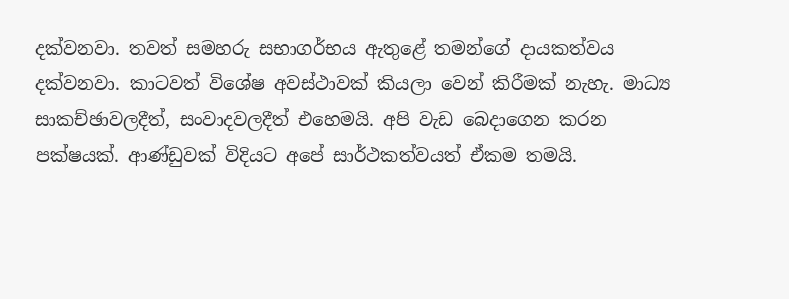දක්වනවා. තවත් සමහරු සභාගර්භය ඇතුළේ තමන්ගේ දායකත්වය දක්වනවා. කාටවත් විශේෂ අවස්ථාවක් කියලා වෙන් කිරීමක් නැහැ. මාධ්‍ය සාකච්ඡාවලදීත්, සංවාදවලදීත් එහෙමයි. අපි වැඩ බෙදාගෙන කරන පක්ෂයක්. ආණ්ඩුවක් විදියට අපේ සාර්ථකත්වයත් ඒකම තමයි.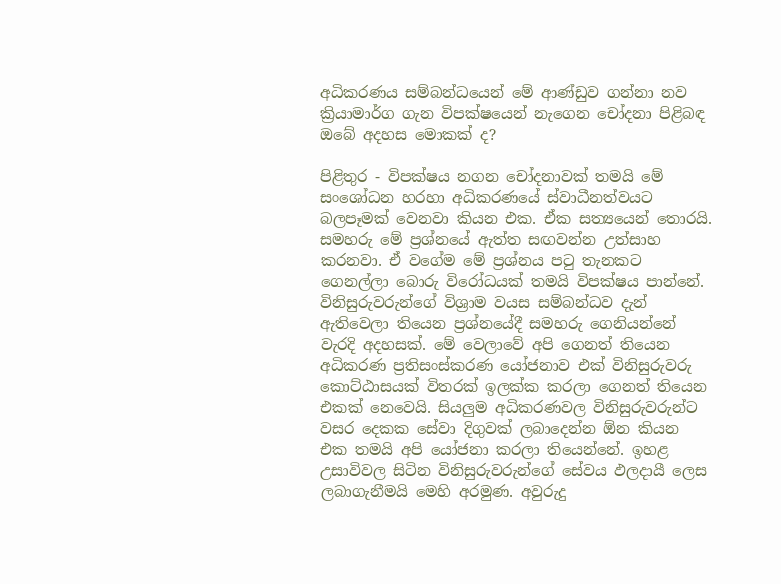අධිකරණය සම්බන්ධයෙන් මේ ආණ්ඩුව ගන්නා නව ක්‍රියාමාර්ග ගැන විපක්ෂයෙන් නැගෙන චෝදනා පිළිබඳ ඔබේ අදහස මොකක් ද?

පිළිතුර - විපක්ෂය නගන චෝදනාවක් තමයි මේ සංශෝධන හරහා අධිකරණයේ ස්වාධීනත්වයට බලපෑමක් වෙනවා කියන එක. ඒක සත්‍යයෙන් තොරයි. සමහරු මේ ප්‍රශ්නයේ ඇත්ත සඟවන්න උත්සාහ කරනවා. ඒ වගේම මේ ප්‍රශ්නය පටු තැනකට ගෙනල්ලා බොරු විරෝධයක් තමයි විපක්ෂය පාන්නේ. විනිසුරුවරුන්ගේ විශ්‍රාම වයස සම්බන්ධව දැන් ඇතිවෙලා තියෙන ප්‍රශ්නයේදී සමහරු ගෙනියන්නේ වැරදි අදහසක්. මේ වෙලාවේ අපි ගෙනත් තියෙන අධිකරණ ප්‍රතිසංස්කරණ යෝජනාව එක් විනිසුරුවරු කොට්ඨාසයක් විතරක් ඉලක්ක කරලා ගෙනත් තියෙන එකක් නෙවෙයි. සියලු‍ම අධිකරණවල විනිසුරුවරුන්ට වසර දෙකක සේවා දිගුවක් ලබාදෙන්න ඕන කියන එක තමයි අපි යෝජනා කරලා තියෙන්නේ. ඉහළ උසාවිවල සිටින විනිසුරුවරුන්ගේ සේවය ඵලදායී ලෙස ලබාගැනීමයි මෙහි අරමුණ. අවුරුදු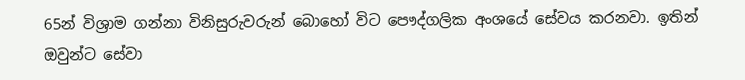65න් විශ්‍රාම ගන්නා විනිසුරුවරුන් බොහෝ විට පෞද්ගලික අංශයේ සේවය කරනවා. ඉතින් ඔවුන්ට සේවා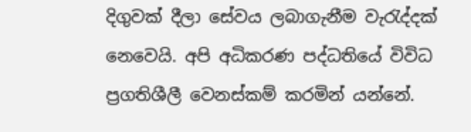දිගුවක් දීලා සේවය ලබාගැනීම වැරැද්දක් නෙවෙයි. අපි අධිකරණ පද්ධතියේ විවිධ ප්‍රගතිශීලී වෙනස්කම් කරමින් යන්නේ.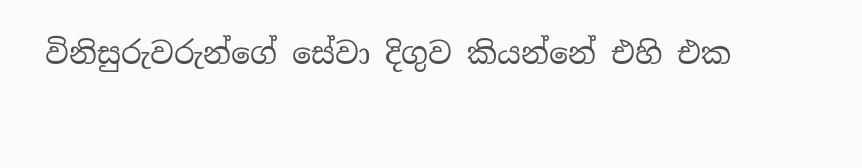විනිසුරුවරුන්ගේ සේවා දිගුව කියන්නේ එහි එක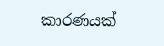කාරණයක්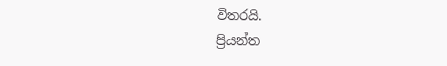විතරයි.
ප්‍රියන්ත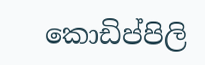කොඩිප්පිලි